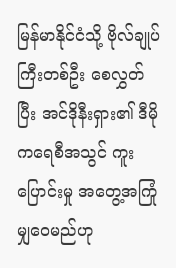မြန်မာနိုင်ငံသို့ ဗိုလ်ချုပ်ကြီးတစ်ဦး စေလွှတ်ပြီး အင်ဒိုနီးရှား၏ ဒီမိုကရေစီအသွင် ကူးပြောင်းမှု အတွေ့အကြုံမျှဝေမည်ဟု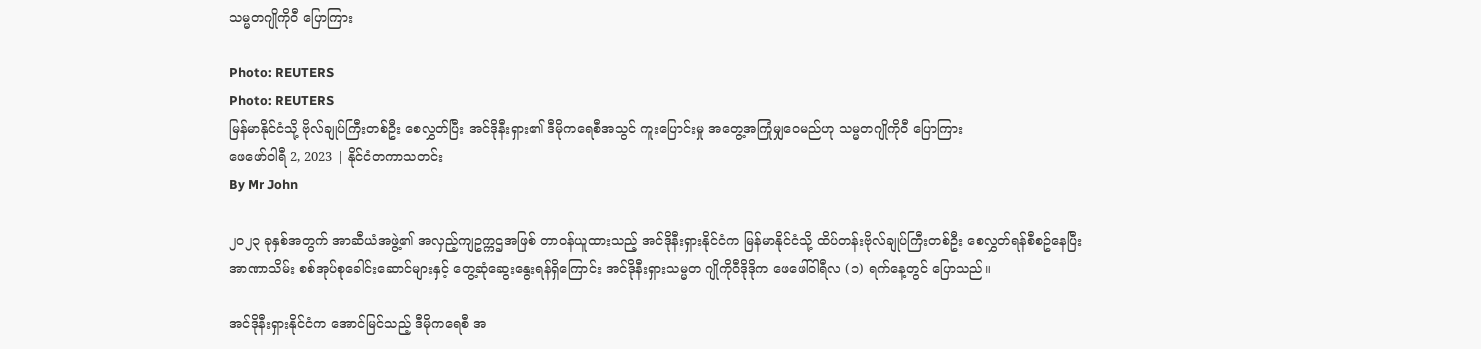သမ္မတဂျိုကိုဝီ ပြောကြား

Photo: REUTERS
Photo: REUTERS
မြန်မာနိုင်ငံသို့ ဗိုလ်ချုပ်ကြီးတစ်ဦး စေလွှတ်ပြီး အင်ဒိုနီးရှား၏ ဒီမိုကရေစီအသွင် ကူးပြောင်းမှု အတွေ့အကြုံမျှဝေမည်ဟု သမ္မတဂျိုကိုဝီ ပြောကြား
ဖေဖော်ဝါရီ 2, 2023 | နိုင်ငံတကာသတင်း
By Mr John

၂၀၂၃ ခုနှစ်အတွက် အာဆီယံအဖွဲ့၏ အလှည့်ကျဥက္ကဌအဖြစ် တာဝန်ယူထားသည့် အင်ဒိုနီးရှားနိုင်ငံက မြန်မာနိုင်ငံသို့ ထိပ်တန်းဗိုလ်ချုပ်ကြီးတစ်ဦး စေလွှတ်ရန်စီစဥ်နေပြီး အာဏာသိမ်း စစ်အုပ်စုခေါင်းဆောင်များနှင့် တွေ့ဆုံဆွေးနွေးရန်ရှိကြောင်း အင်ဒိုနီးရှားသမ္မတ ဂျိုကိုဝီဒိုဒိုက ဖေဖေါ်ဝါရီလ (၁) ရက်နေ့တွင် ပြောသည်။

အင်ဒိုနီးရှားနိုင်ငံက အောင်မြင်သည့် ဒီမိုကရေစီ အ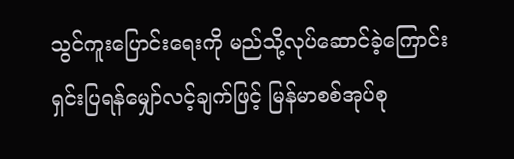သွင်ကူးပြောင်းရေးကို မည်သို့လုပ်ဆောင်ခဲ့ကြောင်း ရှင်းပြရန်မျှော်လင့်ချက်ဖြင့် မြန်မာစစ်အုပ်စု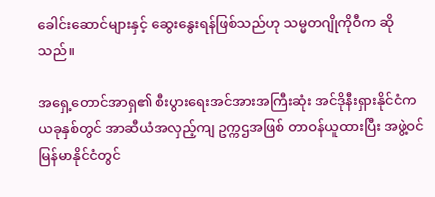ခေါင်းဆောင်များနှင့် ဆွေးနွေးရန်ဖြစ်သည်ဟု သမ္မတဂျိုကိုဝီက ဆိုသည်။

အရှေ့တောင်အာရှ၏ စီးပွားရေးအင်အားအကြီးဆုံး အင်ဒိုနီးရှားနိုင်ငံက ယခုနှစ်တွင် အာဆီယံအလှည့်ကျ ဥက္ကဌအဖြစ် တာဝန်ယူထားပြီး အဖွဲ့ဝင် မြန်မာနိုင်ငံတွင်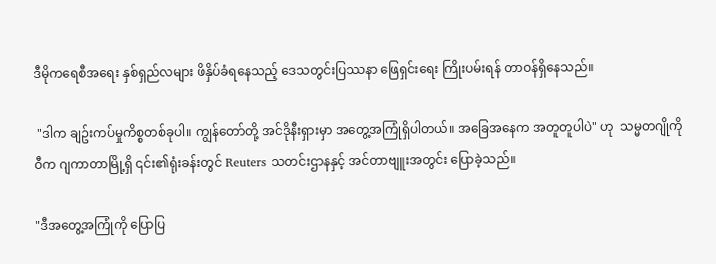ဒီမိုကရေစီအရေး နှစ်ရှည်လများ ဖိနှိပ်ခံရနေသည့် ဒေသတွင်းပြဿနာ ဖြေရှင်းရေး ကြိုးပမ်းရန် တာဝန်ရှိနေသည်။

 "ဒါက ချဥ်းကပ်မှုကိစ္စတစ်ခုပါ။ ကျွန်တော်တို့ အင်ဒိုနီးရှားမှာ အတွေ့အကြုံရှိပါတယ်။ အခြေအနေက အတူတူပါပဲ" ဟု  သမ္မတဂျိုကိုဝီက ဂျကာတာမြို့ရှိ ၎င်း၏ရုံးခန်းတွင် Reuters သတင်းဌာနနှင့် အင်တာဗျူးအတွင်း ပြောခဲ့သည်။

"ဒီအတွေ့အကြုံကို ပြောပြ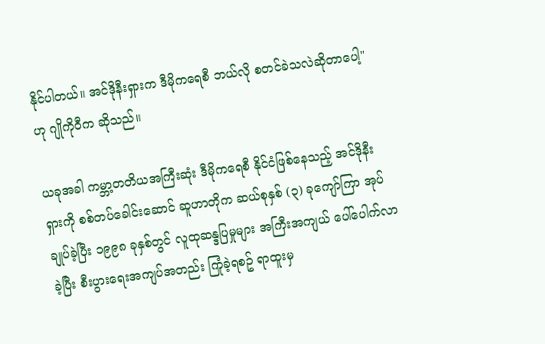နိုင်ပါတယ်။ အင်ဒိုနီးရှားက ဒီမိုကရေစီ ဘယ်လို စတင်ခဲသလဲဆိုတာပေါ့" ဟု ဂျိုကိုဝီက ဆိုသည်။

ယခုအခါ ကမ္ဘာ့တတိယအကြီးဆုံး ဒီမိုကရေစီ နိုင်ငံဖြစ်နေသည့် အင်ဒိုနီးရှားကို စစ်တပ်ခေါင်းဆောင် ဆူဟာတိုက ဆယ်စုနှစ် (၃) ခုကျော်ကြာ အုပ်ချုပ်ခဲ့ပြီး ၁၉၉၈ ခုနှစ်တွင် လူထုဆန္ဒပြမှုများ အကြီးအကျယ် ပေါ်ပေါက်လာခဲ့ပြီး စီးပွားရေးအကျပ်အတည်း ကြုံခဲ့ရစဥ် ရာထူးမှ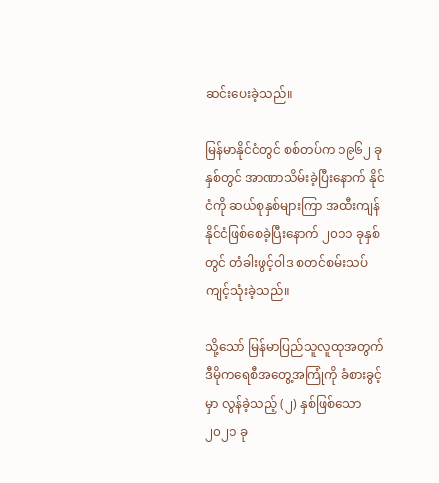ဆင်းပေးခဲ့သည်။

မြန်မာနိုင်ငံတွင် စစ်တပ်က ၁၉၆၂ ခုနှစ်တွင် အာဏာသိမ်းခဲ့ပြီးနောက် နိုင်ငံကို ဆယ်စုနှစ်များကြာ အထီးကျန်နိုင်ငံဖြစ်စေခဲ့ပြီးနောက် ၂၀၁၁ ခုနှစ်တွင် တံခါးဖွင့်ဝါဒ စတင်စမ်းသပ်ကျင့်သုံးခဲ့သည်။

သို့သော် မြန်မာပြည်သူလူထုအတွက် ဒီမိုကရေစီအတွေ့အကြုံကို ခံစားခွင့်မှာ လွန်ခဲ့သည့် (၂) နှစ်ဖြစ်သော ၂၀၂၁ ခု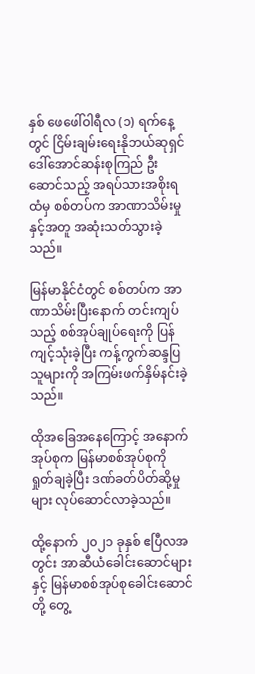နှစ် ဖေဖေါ်ဝါရီလ (၁) ရက်နေ့တွင် ငြိမ်းချမ်းရေးနိုဘယ်ဆုရှင် ဒေါ်အောင်ဆန်းစုကြည် ဦးဆောင်သည့် အရပ်သားအစိုးရထံမှ စစ်တပ်က အာဏာသိမ်းမှုနှင့်အတူ အဆုံးသတ်သွားခဲ့သည်။

မြန်မာနိုင်ငံတွင် စစ်တပ်က အာဏာသိမ်းပြီးနောက် တင်းကျပ်သည့် စစ်အုပ်ချုပ်ရေးကို ပြန်ကျင့်သုံးခဲ့ပြီး ကန့်ကွက်ဆန္ဒပြသူများကို အကြမ်းဖက်နှိမ်နင်းခဲ့သည်။

ထိုအခြေအနေကြောင့် အနောက်အုပ်စုက မြန်မာစစ်အုပ်စုကို ရှုတ်ချခဲ့ပြီး ဒဏ်ခတ်ပိတ်ဆို့မှုများ လုပ်ဆောင်လာခဲ့သည်။

ထို့နောက် ၂၀၂၁ ခုနှစ် ဧပြီလအတွင်း အာဆီယံခေါင်းဆောင်များနှင့် မြန်မာစစ်အုပ်စုခေါင်းဆောင်တို့ တွေ့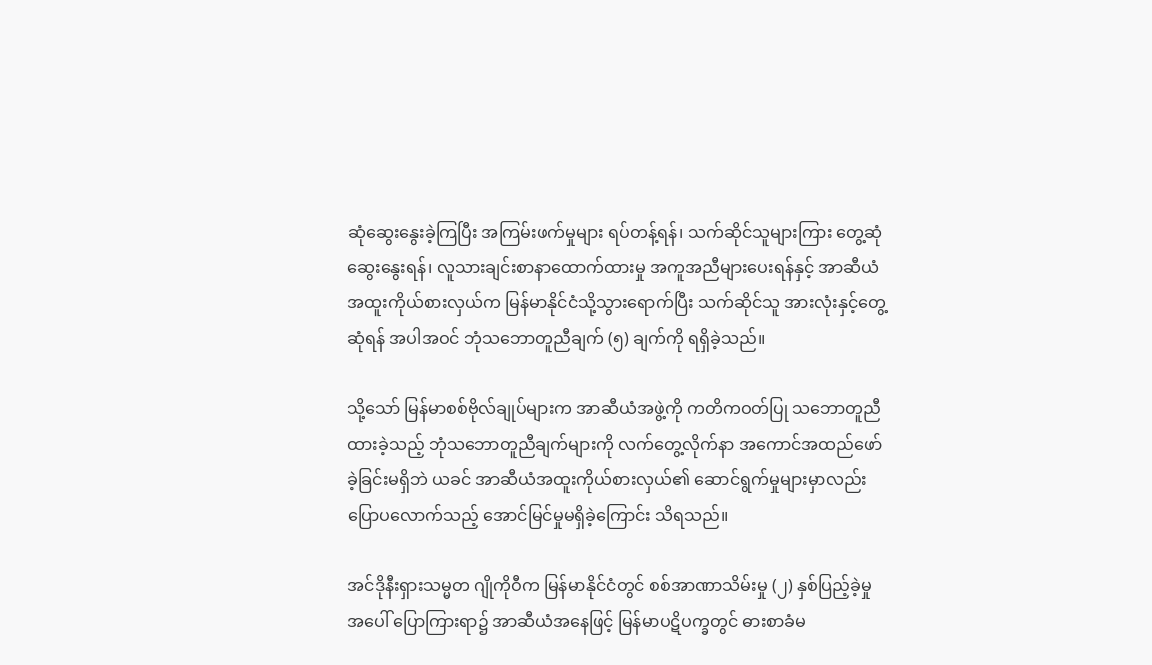ဆုံဆွေးနွေးခဲ့ကြပြီး အကြမ်းဖက်မှုများ ရပ်တန့်ရန်၊ သက်ဆိုင်သူများကြား တွေ့ဆုံဆွေးနွေးရန်၊ လူသားချင်းစာနာထောက်ထားမှု အကူအညီများပေးရန်နှင့် အာဆီယံအထူးကိုယ်စားလှယ်က မြန်မာနိုင်ငံသို့သွားရောက်ပြီး သက်ဆိုင်သူ အားလုံးနှင့်တွေ့ဆုံရန် အပါအဝင် ဘုံသဘောတူညီချက် (၅) ချက်ကို ရရှိခဲ့သည်။

သို့သော် မြန်မာစစ်ဗိုလ်ချုပ်များက အာဆီယံအဖွဲ့ကို ကတိကဝတ်ပြု သဘောတူညီထားခဲ့သည့် ဘုံသဘောတူညီချက်များကို လက်တွေ့လိုက်နာ အကောင်အထည်ဖော်ခဲ့ခြင်းမရှိဘဲ ယခင် အာဆီယံအထူးကိုယ်စားလှယ်၏ ဆောင်ရွက်မှုများမှာလည်း ပြောပလောက်သည့် အောင်မြင်မှုမရှိခဲ့ကြောင်း သိရသည်။

အင်ဒိုနီးရှားသမ္မတ ဂျိုကိုဝီက မြန်မာနိုင်ငံတွင် စစ်အာဏာသိမ်းမှု (၂) နှစ်ပြည့်ခဲ့မှုအပေါ် ပြောကြားရာ၌ အာဆီယံအနေဖြင့် မြန်မာပဋိပက္ခတွင် ဓားစာခံမ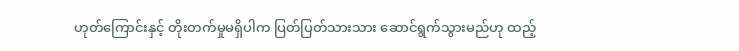ဟုတ်ကြောင်းနှင့် တိုးတက်မှုမရှိပါက ပြတ်ပြတ်သားသား ဆောင်ရွက်သွားမည်ဟု ထည့်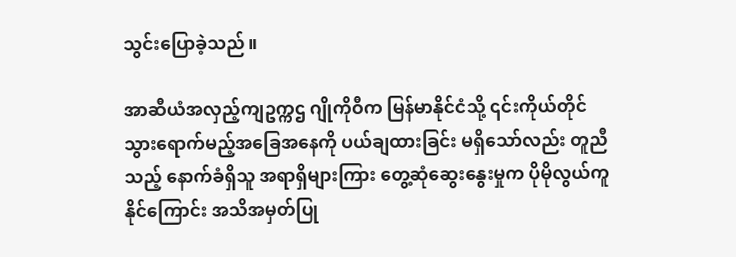သွင်းပြောခဲ့သည်။

အာဆီယံအလှည့်ကျဥက္ကဌ ဂျိုကိုဝီက မြန်မာနိုင်ငံသို့ ၎င်းကိုယ်တိုင် သွားရောက်မည့်အခြေအနေကို ပယ်ချထားခြင်း မရှိသော်လည်း တူညီသည့် နောက်ခံရှိသူ အရာရှိများကြား တွေ့ဆုံဆွေးနွေးမှုက ပိုမိုလွယ်ကူနိုင်ကြောင်း အသိအမှတ်ပြု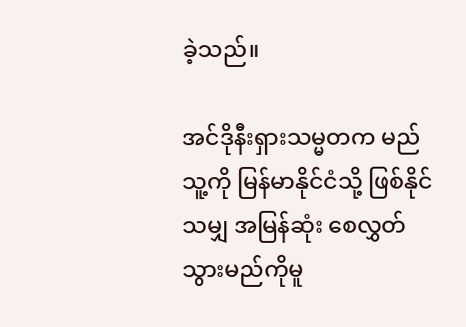ခဲ့သည်။

အင်ဒိုနီးရှားသမ္မတက မည်သူ့ကို မြန်မာနိုင်ငံသို့ ဖြစ်နိုင်သမျှ အမြန်ဆုံး စေလွှတ်သွားမည်ကိုမူ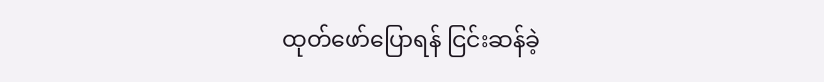ထုတ်ဖော်ပြောရန် ငြင်းဆန်ခဲ့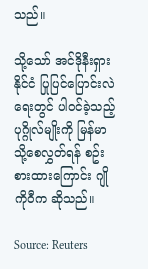သည်။

သို့သော် အင်ဒိုနီးရှားနိုင်ငံ ပြုပြင်ပြောင်းလဲရေးတွင် ပါဝင်ခဲ့သည့်ပုဂ္ဂိုလ်မျိုးကို မြန်မာသို့စေလွှတ်ရန် စဥ်းစားထားကြောင်း ဂျိုကိုဝီက ဆိုသည်။

Source: Reuters